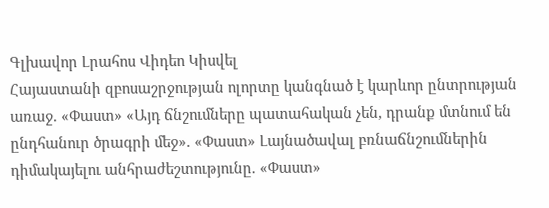Գլխավոր Լրահոս Վիդեո Կիսվել
Հայաստանի զբոսաշրջության ոլորտը կանգնած է կարևոր ընտրության առաջ. «Փաստ» «Այդ ճնշումները պատահական չեն, դրանք մտնում են ընդհանուր ծրագրի մեջ». «Փաստ» Լայնածավալ բռնաճնշումներին դիմակայելու անհրաժեշտությունը. «Փաստ»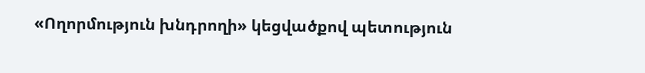«Ողորմություն խնդրողի» կեցվածքով պետություն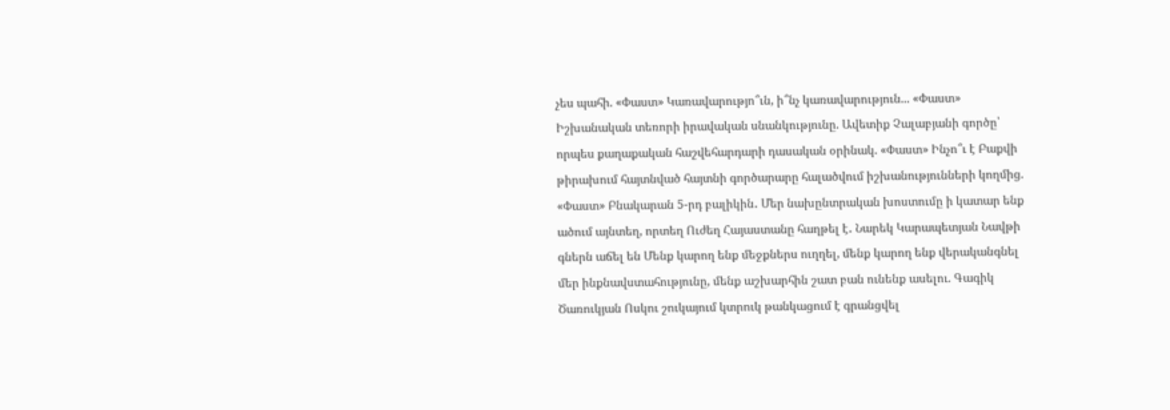չես պահի. «Փաստ» Կառավարությո՞ւն, ի՞նչ կառավարություն... «Փաստ» Իշխանական տեռորի իրավական սնանկությունը. Ավետիք Չալաբյանի գործը՝ որպես քաղաքական հաշվեհարդարի դասական օրինակ. «Փաստ» Ինչո՞ւ է Բաքվի թիրախում հայտնված հայտնի գործարարը հալածվում իշխանությունների կողմից. «Փաստ» Բնակարան 5-րդ բալիկին․ Մեր նախընտրական խոստումը ի կատար ենք ածում այնտեղ, որտեղ Ուժեղ Հայաստանը հաղթել է․ Նարեկ Կարապետյան Նավթի գներն աճել են Մենք կարող ենք մեջքներս ուղղել, մենք կարող ենք վերականգնել մեր ինքնավստահությունը, մենք աշխարհին շատ բան ունենք ասելու. Գագիկ Ծառուկյան Ոսկու շուկայում կտրուկ թանկացում է գրանցվել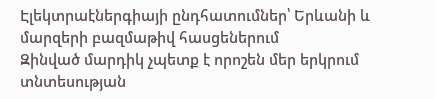Էլեկտրաէներգիայի ընդհատումներ՝ Երևանի և մարզերի բազմաթիվ հասցեներում
Զինված մարդիկ չպետք է որոշեն մեր երկրում տնտեսության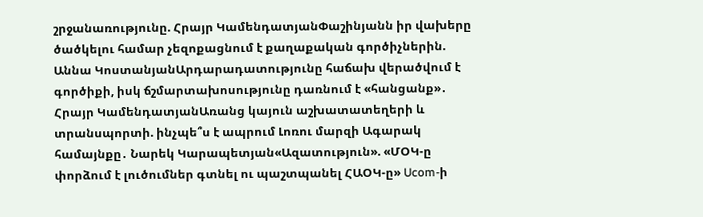շրջանառությունը. Հրայր ԿամենդատյանՓաշինյանն իր վախերը ծածկելու համար չեզոքացնում է քաղաքական գործիչներին. Աննա ԿոստանյանԱրդարադատությունը հաճախ վերածվում է գործիքի, իսկ ճշմարտախոսությունը դառնում է «հանցանք»․ Հրայր ԿամենդատյանԱռանց կայուն աշխատատեղերի և տրանսպորտի. ինչպե՞ս է ապրում Լոռու մարզի Ագարակ համայնքը․ Նարեկ Կարապետյան«Ազատություն». «ՄՕԿ-ը փորձում է լուծումներ գտնել ու պաշտպանել ՀԱՕԿ-ը» Ucom-ի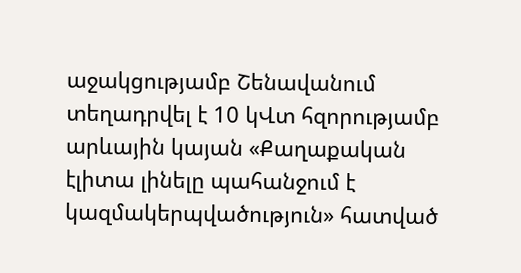աջակցությամբ Շենավանում տեղադրվել է 10 կՎտ հզորությամբ արևային կայան «Քաղաքական էլիտա լինելը պահանջում է կազմակերպվածություն» հատված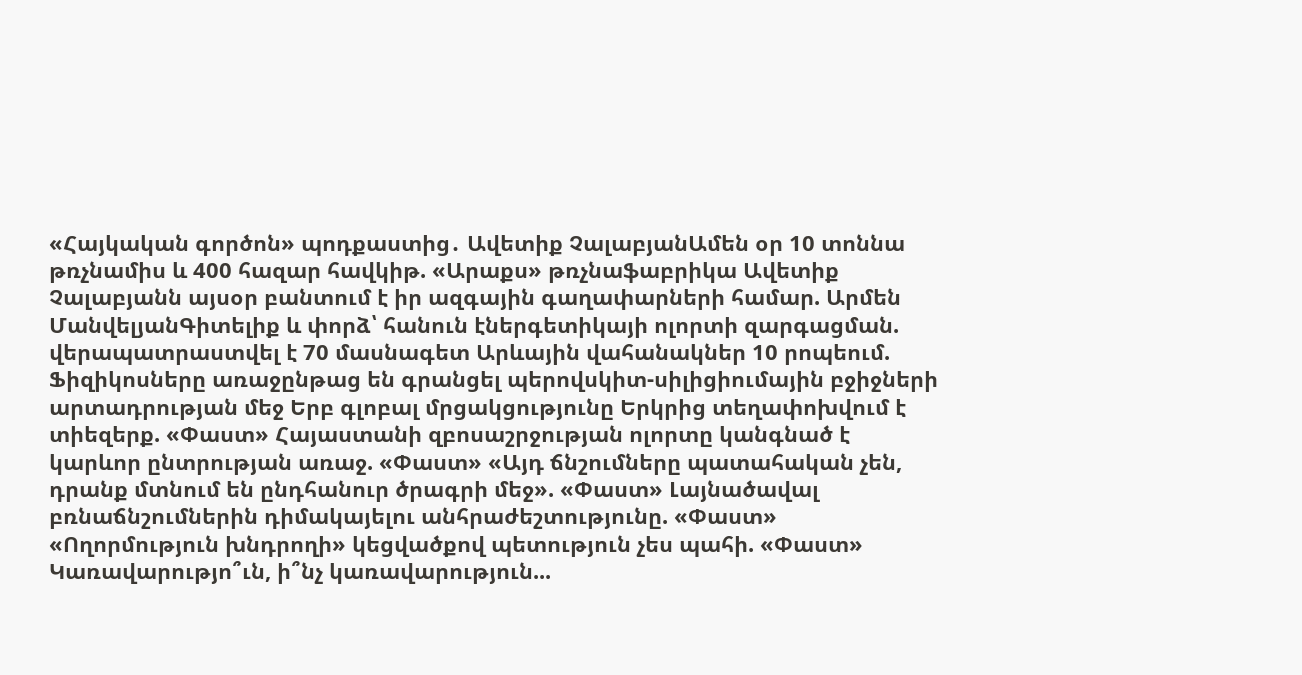«Հայկական գործոն» պոդքաստից․ Ավետիք ՉալաբյանԱմեն օր 10 տոննա թռչնամիս և 400 հազար հավկիթ. «Արաքս» թռչնաֆաբրիկա Ավետիք Չալաբյանն այսօր բանտում է իր ազգային գաղափարների համար. Արմեն ՄանվելյանԳիտելիք և փորձ՝ հանուն էներգետիկայի ոլորտի զարգացման. վերապատրաստվել է 70 մասնագետ Արևային վահանակներ 10 րոպեում. Ֆիզիկոսները առաջընթաց են գրանցել պերովսկիտ-սիլիցիումային բջիջների արտադրության մեջ Երբ գլոբալ մրցակցությունը Երկրից տեղափոխվում է տիեզերք. «Փաստ» Հայաստանի զբոսաշրջության ոլորտը կանգնած է կարևոր ընտրության առաջ. «Փաստ» «Այդ ճնշումները պատահական չեն, դրանք մտնում են ընդհանուր ծրագրի մեջ». «Փաստ» Լայնածավալ բռնաճնշումներին դիմակայելու անհրաժեշտությունը. «Փաստ» «Ողորմություն խնդրողի» կեցվածքով պետություն չես պահի. «Փաստ» Կառավարությո՞ւն, ի՞նչ կառավարություն...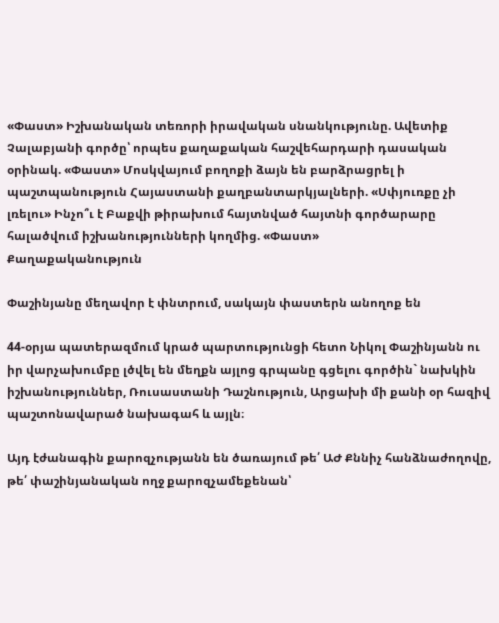«Փաստ» Իշխանական տեռորի իրավական սնանկությունը. Ավետիք Չալաբյանի գործը՝ որպես քաղաքական հաշվեհարդարի դասական օրինակ. «Փաստ» Մոսկվայում բողոքի ձայն են բարձրացրել ի պաշտպանություն Հայաստանի քաղբանտարկյալների. «Սփյուռքը չի լռելու» Ինչո՞ւ է Բաքվի թիրախում հայտնված հայտնի գործարարը հալածվում իշխանությունների կողմից. «Փաստ»
Քաղաքականություն

Փաշինյանը մեղավոր է փնտրում, սակայն փաստերն անողոք են

44-օրյա պատերազմում կրած պարտությունցի հետո Նիկոլ Փաշինյանն ու իր վարչախումբը լծվել են մեղքն այլոց գրպանը գցելու գործին` նախկին իշխանություններ, Ռուսաստանի Դաշնություն, Արցախի մի քանի օր հազիվ պաշտոնավարած նախագահ և այլն։

Այդ էժանագին քարոզչությանն են ծառայում թե՛ ԱԺ Քննիչ հանձնաժողովը, թե՛ փաշինյանական ողջ քարոզչամեքենան՝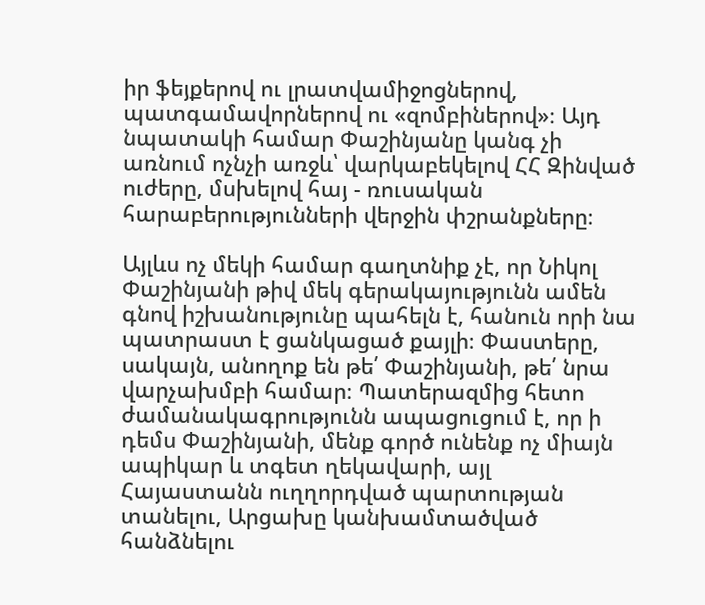իր ֆեյքերով ու լրատվամիջոցներով, պատգամավորներով ու «զոմբիներով»։ Այդ նպատակի համար Փաշինյանը կանգ չի առնում ոչնչի առջև՝ վարկաբեկելով ՀՀ Զինված ուժերը, մսխելով հայ - ռուսական հարաբերությունների վերջին փշրանքները։

Այլևս ոչ մեկի համար գաղտնիք չէ, որ Նիկոլ Փաշինյանի թիվ մեկ գերակայությունն ամեն գնով իշխանությունը պահելն է, հանուն որի նա պատրաստ է ցանկացած քայլի։ Փաստերը, սակայն, անողոք են թե՛ Փաշինյանի, թե՛ նրա վարչախմբի համար։ Պատերազմից հետո ժամանակագրությունն ապացուցում է, որ ի դեմս Փաշինյանի, մենք գործ ունենք ոչ միայն ապիկար և տգետ ղեկավարի, այլ Հայաստանն ուղղորդված պարտության տանելու, Արցախը կանխամտածված հանձնելու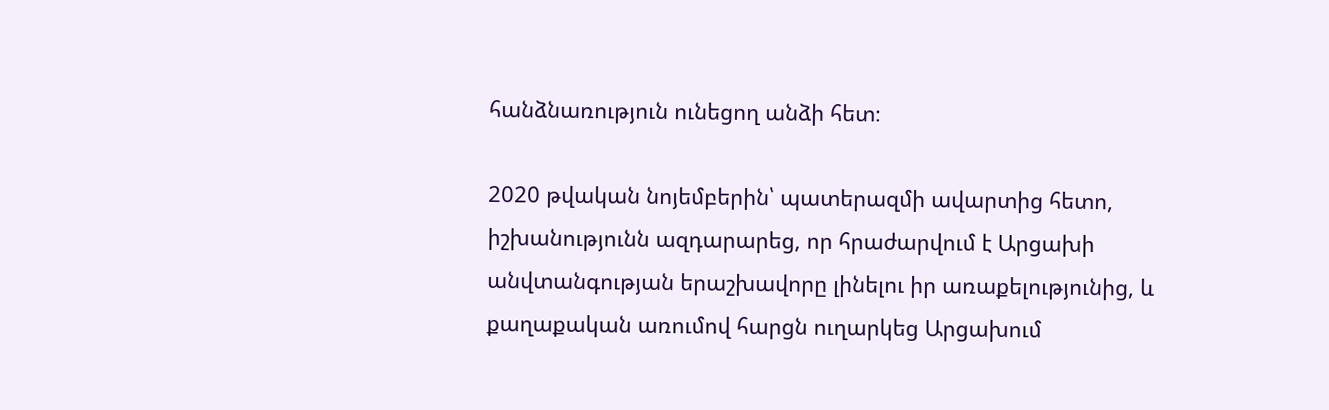հանձնառություն ունեցող անձի հետ։

2020 թվական նոյեմբերին՝ պատերազմի ավարտից հետո, իշխանությունն ազդարարեց, որ հրաժարվում է Արցախի անվտանգության երաշխավորը լինելու իր առաքելությունից, և քաղաքական առումով հարցն ուղարկեց Արցախում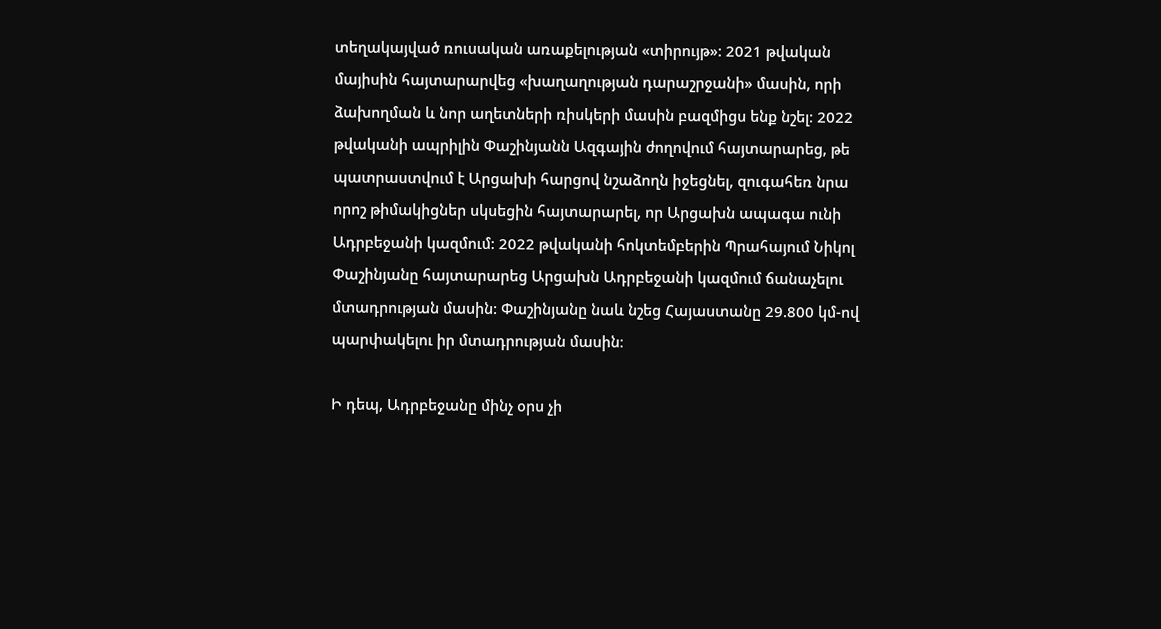տեղակայված ռուսական առաքելության «տիրույթ»: 2021 թվական մայիսին հայտարարվեց «խաղաղության դարաշրջանի» մասին, որի ձախողման և նոր աղետների ռիսկերի մասին բազմիցս ենք նշել։ 2022 թվականի ապրիլին Փաշինյանն Ազգային ժողովում հայտարարեց, թե պատրաստվում է Արցախի հարցով նշաձողն իջեցնել, զուգահեռ նրա որոշ թիմակիցներ սկսեցին հայտարարել, որ Արցախն ապագա ունի Ադրբեջանի կազմում: 2022 թվականի հոկտեմբերին Պրահայում Նիկոլ Փաշինյանը հայտարարեց Արցախն Ադրբեջանի կազմում ճանաչելու մտադրության մասին: Փաշինյանը նաև նշեց Հայաստանը 29.800 կմ-ով պարփակելու իր մտադրության մասին։

Ի դեպ, Ադրբեջանը մինչ օրս չի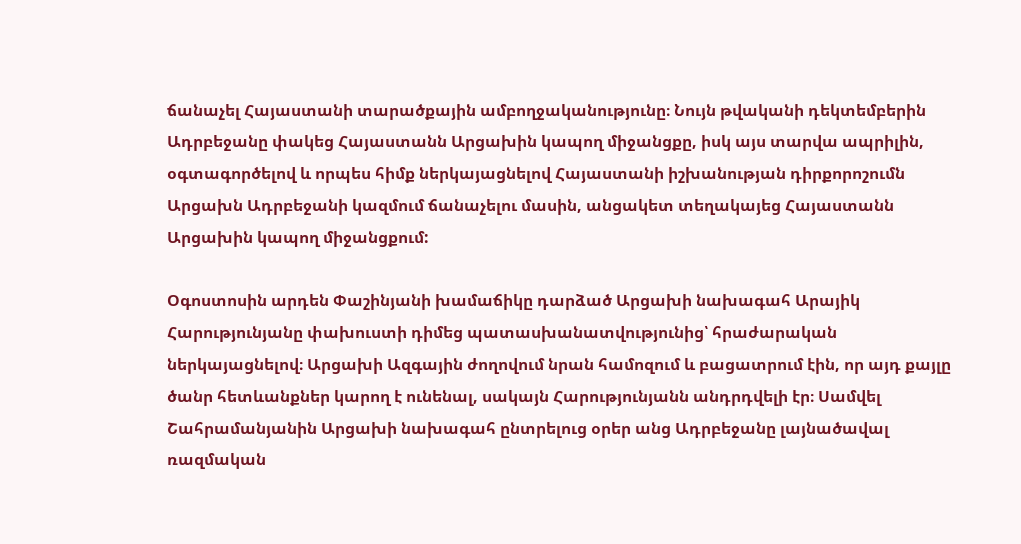ճանաչել Հայաստանի տարածքային ամբողջականությունը։ Նույն թվականի դեկտեմբերին Ադրբեջանը փակեց Հայաստանն Արցախին կապող միջանցքը, իսկ այս տարվա ապրիլին, օգտագործելով և որպես հիմք ներկայացնելով Հայաստանի իշխանության դիրքորոշումն Արցախն Ադրբեջանի կազմում ճանաչելու մասին, անցակետ տեղակայեց Հայաստանն Արցախին կապող միջանցքում:

Օգոստոսին արդեն Փաշինյանի խամաճիկը դարձած Արցախի նախագահ Արայիկ Հարությունյանը փախուստի դիմեց պատասխանատվությունից՝ հրաժարական ներկայացնելով։ Արցախի Ազգային ժողովում նրան համոզում և բացատրում էին, որ այդ քայլը ծանր հետևանքներ կարող է ունենալ, սակայն Հարությունյանն անդրդվելի էր։ Սամվել Շահրամանյանին Արցախի նախագահ ընտրելուց օրեր անց Ադրբեջանը լայնածավալ ռազմական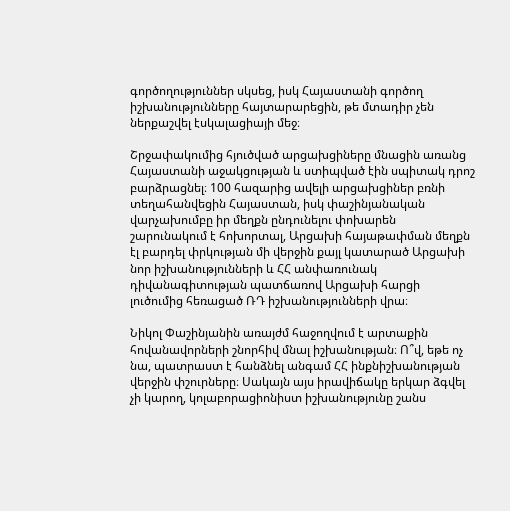գործողություններ սկսեց, իսկ Հայաստանի գործող իշխանությունները հայտարարեցին, թե մտադիր չեն ներքաշվել էսկալացիայի մեջ։

Շրջափակումից հյուծված արցախցիները մնացին առանց Հայաստանի աջակցության և ստիպված էին սպիտակ դրոշ բարձրացնել։ 100 հազարից ավելի արցախցիներ բռնի տեղահանվեցին Հայաստան, իսկ փաշինյանական վարչախումբը իր մեղքն ընդունելու փոխարեն շարունակում է հոխորտալ, Արցախի հայաթափման մեղքն էլ բարդել փրկության մի վերջին քայլ կատարած Արցախի նոր իշխանությունների և ՀՀ անփառունակ դիվանագիտության պատճառով Արցախի հարցի լուծումից հեռացած ՌԴ իշխանությունների վրա։

Նիկոլ Փաշինյանին առայժմ հաջողվում է արտաքին հովանավորների շնորհիվ մնալ իշխանության։ Ո՞վ, եթե ոչ նա, պատրաստ է հանձնել անգամ ՀՀ ինքնիշխանության վերջին փշուրները։ Սակայն այս իրավիճակը երկար ձգվել չի կարող, կոլաբորացիոնիստ իշխանությունը շանս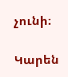չունի։

Կարեն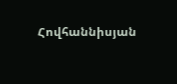Հովհաննիսյան